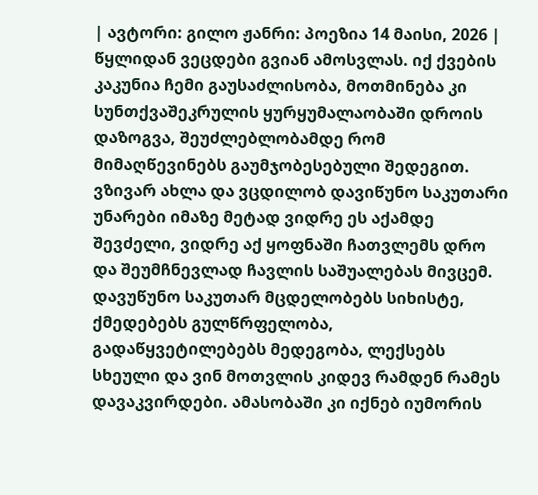| ავტორი: გილო ჟანრი: პოეზია 14 მაისი, 2026 |
წყლიდან ვეცდები გვიან ამოსვლას. იქ ქვების კაკუნია ჩემი გაუსაძლისობა, მოთმინება კი სუნთქვაშეკრულის ყურყუმალაობაში დროის დაზოგვა, შეუძლებლობამდე რომ მიმაღწევინებს გაუმჯობესებული შედეგით. ვზივარ ახლა და ვცდილობ დავიწუნო საკუთარი უნარები იმაზე მეტად ვიდრე ეს აქამდე შევძელი, ვიდრე აქ ყოფნაში ჩათვლემს დრო და შეუმჩნევლად ჩავლის საშუალებას მივცემ. დავუწუნო საკუთარ მცდელობებს სიხისტე, ქმედებებს გულწრფელობა, გადაწყვეტილებებს მედეგობა, ლექსებს სხეული და ვინ მოთვლის კიდევ რამდენ რამეს დავაკვირდები. ამასობაში კი იქნებ იუმორის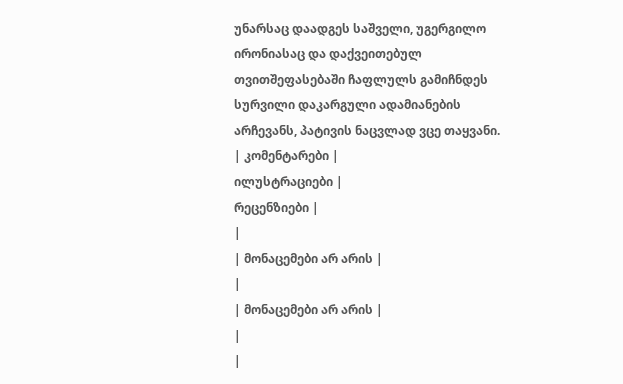უნარსაც დაადგეს საშველი, უგერგილო ირონიასაც და დაქვეითებულ თვითშეფასებაში ჩაფლულს გამიჩნდეს სურვილი დაკარგული ადამიანების არჩევანს, პატივის ნაცვლად ვცე თაყვანი.
| კომენტარები |
ილუსტრაციები |
რეცენზიები |
|
| მონაცემები არ არის |
|
| მონაცემები არ არის |
|
|